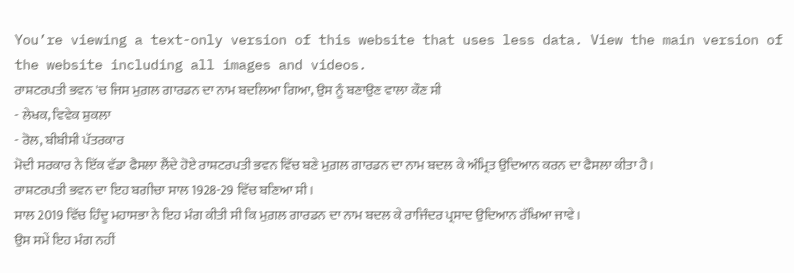You’re viewing a text-only version of this website that uses less data. View the main version of the website including all images and videos.
ਰਾਸ਼ਟਰਪਤੀ ਭਵਨ 'ਚ ਜਿਸ ਮੁਗ਼ਲ ਗਾਰਡਨ ਦਾ ਨਾਮ ਬਦਲਿਆ ਗਿਆ, ਉਸ ਨੂੰ ਬਣਾਉਣ ਵਾਲਾ ਕੌਣ ਸੀ
- ਲੇਖਕ, ਵਿਵੇਕ ਸ਼ੁਕਲਾ
- ਰੋਲ, ਬੀਬੀਸੀ ਪੱਤਰਕਾਰ
ਮੋਦੀ ਸਰਕਾਰ ਨੇ ਇੱਕ ਵੱਡਾ ਫੈਸਲਾ ਲੈਂਦੇ ਹੋਏ ਰਾਸ਼ਟਰਪਤੀ ਭਵਨ ਵਿੱਚ ਬਣੇ ਮੁਗ਼ਲ ਗਾਰਡਨ ਦਾ ਨਾਮ ਬਦਲ ਕੇ ਅੰਮ੍ਰਿਤ ਉਦਿਆਨ ਕਰਨ ਦਾ ਫੈਸਲਾ ਕੀਤਾ ਹੈ।
ਰਾਸ਼ਟਰਪਤੀ ਭਵਨ ਦਾ ਇਹ ਬਗੀਚਾ ਸਾਲ 1928-29 ਵਿੱਚ ਬਣਿਆ ਸੀ।
ਸਾਲ 2019 ਵਿੱਚ ਹਿੰਦੂ ਮਹਾਸਭਾ ਨੇ ਇਹ ਮੰਗ ਕੀਤੀ ਸੀ ਕਿ ਮੁਗ਼ਲ ਗਾਰਡਨ ਦਾ ਨਾਮ ਬਦਲ ਕੇ ਰਾਜਿੰਦਰ ਪ੍ਰਸਾਦ ਉਦਿਆਨ ਰੱਖਿਆ ਜਾਵੇ।
ਉਸ ਸਮੇਂ ਇਹ ਮੰਗ ਨਹੀਂ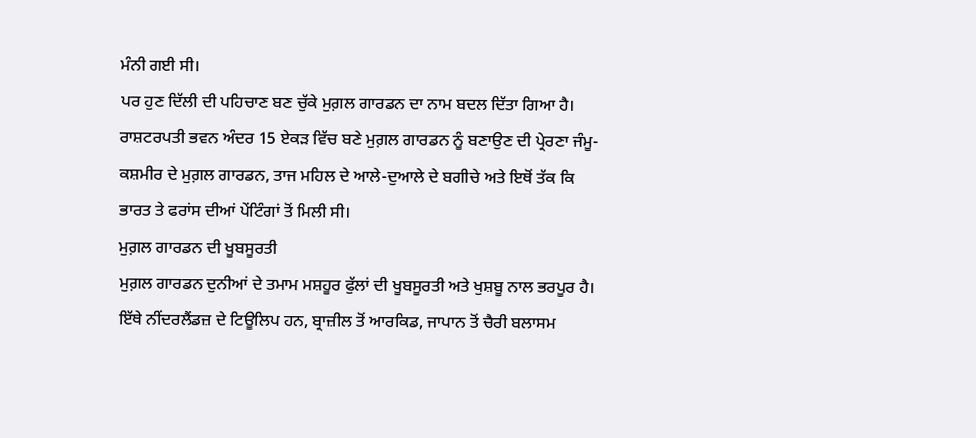ਮੰਨੀ ਗਈ ਸੀ।
ਪਰ ਹੁਣ ਦਿੱਲੀ ਦੀ ਪਹਿਚਾਣ ਬਣ ਚੁੱਕੇ ਮੁਗ਼ਲ ਗਾਰਡਨ ਦਾ ਨਾਮ ਬਦਲ ਦਿੱਤਾ ਗਿਆ ਹੈ।
ਰਾਸ਼ਟਰਪਤੀ ਭਵਨ ਅੰਦਰ 15 ਏਕੜ ਵਿੱਚ ਬਣੇ ਮੁਗ਼ਲ ਗਾਰਡਨ ਨੂੰ ਬਣਾਉਣ ਦੀ ਪ੍ਰੇਰਣਾ ਜੰਮੂ-ਕਸ਼ਮੀਰ ਦੇ ਮੁਗ਼ਲ ਗਾਰਡਨ, ਤਾਜ ਮਹਿਲ ਦੇ ਆਲੇ-ਦੁਆਲੇ ਦੇ ਬਗੀਚੇ ਅਤੇ ਇਥੋਂ ਤੱਕ ਕਿ ਭਾਰਤ ਤੇ ਫਰਾਂਸ ਦੀਆਂ ਪੇਂਟਿੰਗਾਂ ਤੋਂ ਮਿਲੀ ਸੀ।
ਮੁਗ਼ਲ ਗਾਰਡਨ ਦੀ ਖੂਬਸੂਰਤੀ
ਮੁਗ਼ਲ ਗਾਰਡਨ ਦੁਨੀਆਂ ਦੇ ਤਮਾਮ ਮਸ਼ਹੂਰ ਫੁੱਲਾਂ ਦੀ ਖੂਬਸੂਰਤੀ ਅਤੇ ਖੁਸ਼ਬੂ ਨਾਲ ਭਰਪੂਰ ਹੈ।
ਇੱਥੇ ਨੀਂਦਰਲੈਂਡਜ਼ ਦੇ ਟਿਊਲਿਪ ਹਨ, ਬ੍ਰਾਜ਼ੀਲ ਤੋਂ ਆਰਕਿਡ, ਜਾਪਾਨ ਤੋਂ ਚੈਰੀ ਬਲਾਸਮ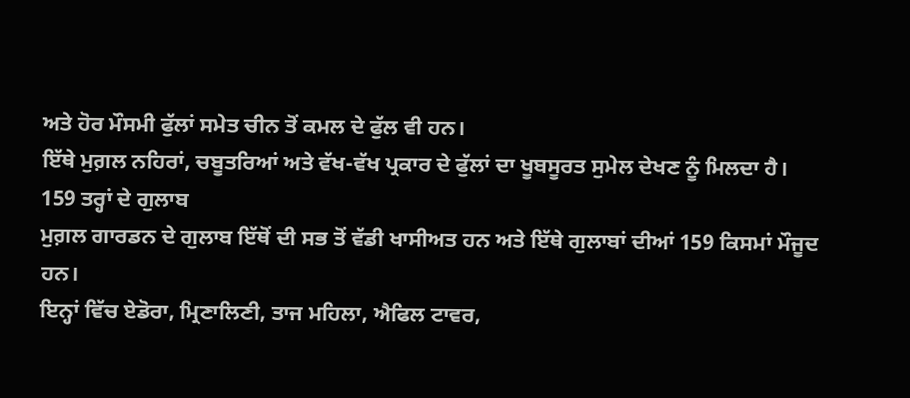ਅਤੇ ਹੋਰ ਮੌਸਮੀ ਫੁੱਲਾਂ ਸਮੇਤ ਚੀਨ ਤੋਂ ਕਮਲ ਦੇ ਫੁੱਲ ਵੀ ਹਨ।
ਇੱਥੇ ਮੁਗ਼ਲ ਨਹਿਰਾਂ, ਚਬੂਤਰਿਆਂ ਅਤੇ ਵੱਖ-ਵੱਖ ਪ੍ਰਕਾਰ ਦੇ ਫੁੱਲਾਂ ਦਾ ਖੂਬਸੂਰਤ ਸੁਮੇਲ ਦੇਖਣ ਨੂੰ ਮਿਲਦਾ ਹੈ।
159 ਤਰ੍ਹਾਂ ਦੇ ਗੁਲਾਬ
ਮੁਗ਼ਲ ਗਾਰਡਨ ਦੇ ਗੁਲਾਬ ਇੱਥੋਂ ਦੀ ਸਭ ਤੋਂ ਵੱਡੀ ਖਾਸੀਅਤ ਹਨ ਅਤੇ ਇੱਥੇ ਗੁਲਾਬਾਂ ਦੀਆਂ 159 ਕਿਸਮਾਂ ਮੌਜੂਦ ਹਨ।
ਇਨ੍ਹਾਂ ਵਿੱਚ ਏਡੋਰਾ, ਮ੍ਰਿਣਾਲਿਣੀ, ਤਾਜ ਮਹਿਲਾ, ਐਫਿਲ ਟਾਵਰ,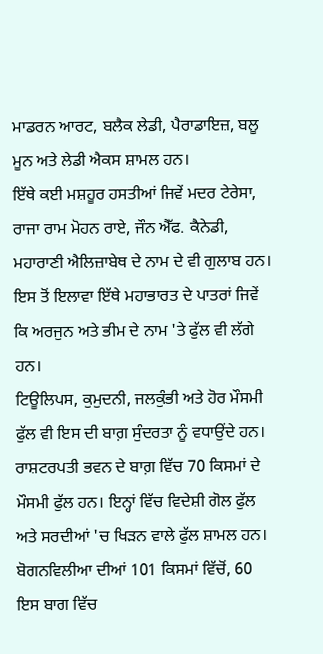ਮਾਡਰਨ ਆਰਟ, ਬਲੈਕ ਲੇਡੀ, ਪੈਰਾਡਾਇਜ਼, ਬਲੂ ਮੂਨ ਅਤੇ ਲੇਡੀ ਐਕਸ ਸ਼ਾਮਲ ਹਨ।
ਇੱਥੇ ਕਈ ਮਸ਼ਹੂਰ ਹਸਤੀਆਂ ਜਿਵੇਂ ਮਦਰ ਟੇਰੇਸਾ, ਰਾਜਾ ਰਾਮ ਮੋਹਨ ਰਾਏ, ਜੌਨ ਐੱਫ. ਕੈਨੇਡੀ, ਮਹਾਰਾਣੀ ਐਲਿਜ਼ਾਬੇਥ ਦੇ ਨਾਮ ਦੇ ਵੀ ਗੁਲਾਬ ਹਨ।
ਇਸ ਤੋਂ ਇਲਾਵਾ ਇੱਥੇ ਮਹਾਭਾਰਤ ਦੇ ਪਾਤਰਾਂ ਜਿਵੇਂ ਕਿ ਅਰਜੁਨ ਅਤੇ ਭੀਮ ਦੇ ਨਾਮ 'ਤੇ ਫੁੱਲ ਵੀ ਲੱਗੇ ਹਨ।
ਟਿਊਲਿਪਸ, ਕੁਮੁਦਨੀ, ਜਲਕੁੰਭੀ ਅਤੇ ਹੋਰ ਮੌਸਮੀ ਫੁੱਲ ਵੀ ਇਸ ਦੀ ਬਾਗ਼ ਸੁੰਦਰਤਾ ਨੂੰ ਵਧਾਉਂਦੇ ਹਨ।
ਰਾਸ਼ਟਰਪਤੀ ਭਵਨ ਦੇ ਬਾਗ਼ ਵਿੱਚ 70 ਕਿਸਮਾਂ ਦੇ ਮੌਸਮੀ ਫੁੱਲ ਹਨ। ਇਨ੍ਹਾਂ ਵਿੱਚ ਵਿਦੇਸ਼ੀ ਗੋਲ ਫੁੱਲ ਅਤੇ ਸਰਦੀਆਂ 'ਚ ਖਿੜਨ ਵਾਲੇ ਫੁੱਲ ਸ਼ਾਮਲ ਹਨ।
ਬੋਗਨਵਿਲੀਆ ਦੀਆਂ 101 ਕਿਸਮਾਂ ਵਿੱਚੋਂ, 60 ਇਸ ਬਾਗ ਵਿੱਚ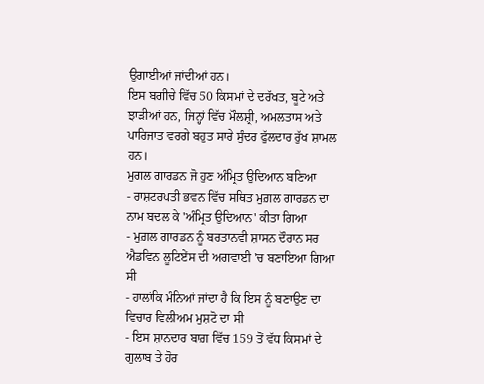ਉਗਾਈਆਂ ਜਾਂਦੀਆਂ ਹਨ।
ਇਸ ਬਗੀਚੇ ਵਿੱਚ 50 ਕਿਸਮਾਂ ਦੇ ਦਰੱਖਤ, ਬੂਟੇ ਅਤੇ ਝਾੜੀਆਂ ਹਨ, ਜਿਨ੍ਹਾਂ ਵਿੱਚ ਮੌਲਸ਼੍ਰੀ, ਅਮਲਤਾਸ ਅਤੇ ਪਾਰਿਜਾਤ ਵਰਗੇ ਬਹੁਤ ਸਾਰੇ ਸੁੰਦਰ ਫੁੱਲਦਾਰ ਰੁੱਖ ਸ਼ਾਮਲ ਹਨ।
ਮੁਗਲ ਗਾਰਡਨ ਜੋ ਹੁਣ ਅੰਮ੍ਰਿਤ ਉਦਿਆਨ ਬਣਿਆ
- ਰਾਸ਼ਟਰਪਤੀ ਭਵਨ ਵਿੱਚ ਸਥਿਤ ਮੁਗ਼ਲ ਗਾਰਡਨ ਦਾ ਨਾਮ ਬਦਲ ਕੇ 'ਅੰਮ੍ਰਿਤ ਉਦਿਆਨ' ਕੀਤਾ ਗਿਆ
- ਮੁਗ਼ਲ ਗਾਰਡਨ ਨੂੰ ਬਰਤਾਨਵੀ ਸ਼ਾਸਨ ਦੌਰਾਨ ਸਰ ਐਡਵਿਨ ਲੂਟਿਏਂਸ ਦੀ ਅਗਵਾਈ 'ਚ ਬਣਾਇਆ ਗਿਆ ਸੀ
- ਹਾਲਾਂਕਿ ਮੰਨਿਆਂ ਜਾਂਦਾ ਹੈ ਕਿ ਇਸ ਨੂੰ ਬਣਾਉਣ ਦਾ ਵਿਚਾਰ ਵਿਲੀਅਮ ਮੁਸ਼ਟੋ ਦਾ ਸੀ
- ਇਸ ਸ਼ਾਨਦਾਰ ਬਾਗ਼ ਵਿੱਚ 159 ਤੋਂ ਵੱਧ ਕਿਸਮਾਂ ਦੇ ਗੁਲਾਬ ਤੇ ਹੋਰ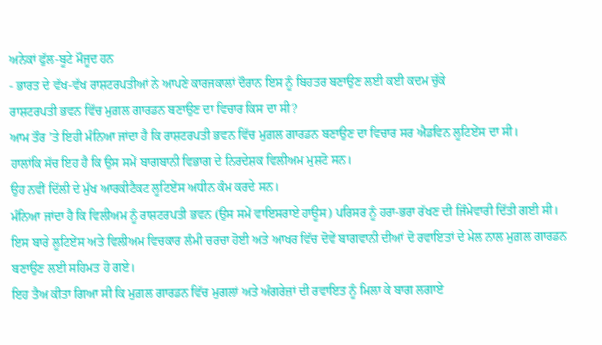ਅਨੇਕਾਂ ਫੁੱਲ-ਬੂਟੇ ਮੌਜੂਦ ਹਨ
- ਭਾਰਤ ਦੇ ਵੱਖ-ਵੱਖ ਰਾਸ਼ਟਰਪਤੀਆਂ ਨੇ ਆਪਣੇ ਕਾਰਜਕਾਲਾਂ ਦੌਰਾਨ ਇਸ ਨੂੰ ਬਿਹਤਰ ਬਣਾਉਣ ਲਈ ਕਈ ਕਦਮ ਚੁੱਕੇ
ਰਾਸ਼ਟਰਪਤੀ ਭਵਨ ਵਿੱਚ ਮੁਗ਼ਲ ਗਾਰਡਨ ਬਣਾਉਣ ਦਾ ਵਿਚਾਰ ਕਿਸ ਦਾ ਸੀ?
ਆਮ ਤੌਰ ’ਤੇ ਇਹੀ ਮੰਨਿਆ ਜਾਂਦਾ ਹੈ ਕਿ ਰਾਸ਼ਟਰਪਤੀ ਭਵਨ ਵਿੱਚ ਮੁਗ਼ਲ ਗਾਰਡਨ ਬਣਾਉਣ ਦਾ ਵਿਚਾਰ ਸਰ ਐਡਵਿਨ ਲੂਟਿਏਂਸ ਦਾ ਸੀ।
ਹਾਲਾਂਕਿ ਸੱਚ ਇਹ ਹੈ ਕਿ ਉਸ ਸਮੇਂ ਬਾਗਬਾਨੀ ਵਿਭਾਗ ਦੇ ਨਿਰਦੇਸ਼ਕ ਵਿਲੀਅਮ ਮੁਸ਼ਟੋ ਸਨ।
ਉਹ ਨਵੀਂ ਦਿੱਲੀ ਦੇ ਮੁੱਖ ਆਰਕੀਟੈਕਟ ਲੂਟਿਏਂਸ ਅਧੀਨ ਕੰਮ ਕਰਦੇ ਸਨ।
ਮੰਨਿਆ ਜਾਂਦਾ ਹੈ ਕਿ ਵਿਲੀਅਮ ਨੂੰ ਰਾਸ਼ਟਰਪਤੀ ਭਵਨ (ਉਸ ਸਮੇਂ ਵਾਇਸਰਾਏ ਹਾਊਸ) ਪਰਿਸਰ ਨੂੰ ਹਰਾ-ਭਰਾ ਰੱਖਣ ਦੀ ਜਿੰਮੇਵਾਰੀ ਦਿੱਤੀ ਗਈ ਸੀ।
ਇਸ ਬਾਰੇ ਲੂਟਿਏਂਸ ਅਤੇ ਵਿਲੀਅਮ ਵਿਚਕਾਰ ਲੰਮੀ ਚਰਚਾ ਹੋਈ ਅਤੇ ਆਖਰ ਵਿੱਚ ਦੋਵੇਂ ਬਾਗਵਾਨੀ ਦੀਆਂ ਦੋ ਰਵਾਇਤਾਂ ਦੇ ਮੇਲ ਨਾਲ ਮੁਗ਼ਲ ਗਾਰਡਨ ਬਣਾਉਣ ਲਈ ਸਹਿਮਤ ਹੋ ਗਏ।
ਇਹ ਤੈਅ ਕੀਤਾ ਗਿਆ ਸੀ ਕਿ ਮੁਗ਼ਲ ਗਾਰਡਨ ਵਿੱਚ ਮੁਗਲਾਂ ਅਤੇ ਅੰਗਰੇਜ਼ਾਂ ਦੀ ਰਵਾਇਤ ਨੂੰ ਮਿਲਾ ਕੇ ਬਾਗ ਲਗਾਏ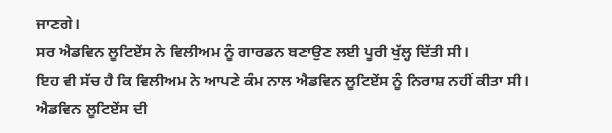ਜਾਣਗੇ।
ਸਰ ਐਡਵਿਨ ਲੂਟਿਏਂਸ ਨੇ ਵਿਲੀਅਮ ਨੂੰ ਗਾਰਡਨ ਬਣਾਉਣ ਲਈ ਪੂਰੀ ਖੁੱਲ੍ਹ ਦਿੱਤੀ ਸੀ।
ਇਹ ਵੀ ਸੱਚ ਹੈ ਕਿ ਵਿਲੀਅਮ ਨੇ ਆਪਣੇ ਕੰਮ ਨਾਲ ਐਡਵਿਨ ਲੂਟਿਏਂਸ ਨੂੰ ਨਿਰਾਸ਼ ਨਹੀਂ ਕੀਤਾ ਸੀ।
ਐਡਵਿਨ ਲੂਟਿਏਂਸ ਦੀ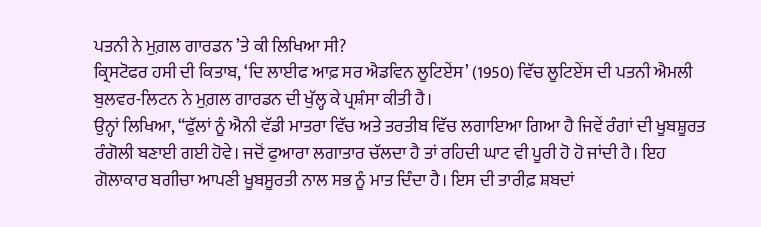ਪਤਨੀ ਨੇ ਮੁਗ਼ਲ ਗਾਰਡਨ ’ਤੇ ਕੀ ਲਿਖਿਆ ਸੀ?
ਕ੍ਰਿਸਟੋਫਰ ਹਸੀ ਦੀ ਕਿਤਾਬ, ‘ਦਿ ਲਾਈਫ ਆਫ਼ ਸਰ ਐਡਵਿਨ ਲੂਟਿਏਂਸ’ (1950) ਵਿੱਚ ਲੂਟਿਏਂਸ ਦੀ ਪਤਨੀ ਐਮਲੀ ਬੁਲਵਰ-ਲਿਟਨ ਨੇ ਮੁਗ਼ਲ ਗਾਰਡਨ ਦੀ ਖੁੱਲ੍ਹ ਕੇ ਪ੍ਰਸ਼ੰਸਾ ਕੀਤੀ ਹੈ।
ਉਨ੍ਹਾਂ ਲਿਖਿਆ, “ਫੁੱਲਾਂ ਨੂੰ ਐਨੀ ਵੱਡੀ ਮਾਤਰਾ ਵਿੱਚ ਅਤੇ ਤਰਤੀਬ ਵਿੱਚ ਲਗਾਇਆ ਗਿਆ ਹੈ ਜਿਵੇਂ ਰੰਗਾਂ ਦੀ ਖੂਬਸ਼ੂਰਤ ਰੰਗੋਲੀ ਬਣਾਈ ਗਈ ਹੋਵੇ। ਜਦੋਂ ਫੁਆਰਾ ਲਗਾਤਾਰ ਚੱਲਦਾ ਹੈ ਤਾਂ ਰਹਿਦੀ ਘਾਟ ਵੀ ਪੂਰੀ ਹੋ ਹੋ ਜਾਂਦੀ ਹੈ। ਇਹ ਗੋਲਾਕਾਰ ਬਗੀਚਾ ਆਪਣੀ ਖੂਬਸੂਰਤੀ ਨਾਲ ਸਭ ਨੂੰ ਮਾਤ ਦਿੰਦਾ ਹੈ। ਇਸ ਦੀ ਤਾਰੀਫ਼ ਸ਼ਬਦਾਂ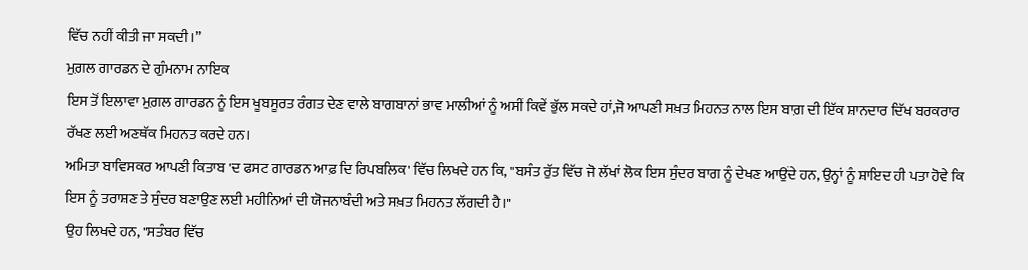ਵਿੱਚ ਨਹੀਂ ਕੀਤੀ ਜਾ ਸਕਦੀ।”
ਮੁਗ਼ਲ ਗਾਰਡਨ ਦੇ ਗੁੰਮਨਾਮ ਨਾਇਕ
ਇਸ ਤੋਂ ਇਲਾਵਾ ਮੁਗ਼ਲ ਗਾਰਡਨ ਨੂੰ ਇਸ ਖੂਬਸੂਰਤ ਰੰਗਤ ਦੇਣ ਵਾਲੇ ਬਾਗਬਾਨਾਂ ਭਾਵ ਮਾਲੀਆਂ ਨੂੰ ਅਸੀਂ ਕਿਵੇਂ ਭੁੱਲ ਸਕਦੇ ਹਾਂ,ਜੋ ਆਪਣੀ ਸਖ਼ਤ ਮਿਹਨਤ ਨਾਲ ਇਸ ਬਾਗ਼ ਦੀ ਇੱਕ ਸ਼ਾਨਦਾਰ ਦਿੱਖ ਬਰਕਰਾਰ ਰੱਖਣ ਲਈ ਅਣਥੱਕ ਮਿਹਨਤ ਕਰਦੇ ਹਨ।
ਅਮਿਤਾ ਬਾਵਿਸਕਰ ਆਪਣੀ ਕਿਤਾਬ 'ਦ ਫਸਟ ਗਾਰਡਨ ਆਫ਼ ਦਿ ਰਿਪਬਲਿਕ' ਵਿੱਚ ਲਿਖਦੇ ਹਨ ਕਿ, "ਬਸੰਤ ਰੁੱਤ ਵਿੱਚ ਜੋ ਲੱਖਾਂ ਲੋਕ ਇਸ ਸੁੰਦਰ ਬਾਗ ਨੂੰ ਦੇਖਣ ਆਉਂਦੇ ਹਨ, ਉਨ੍ਹਾਂ ਨੂੰ ਸ਼ਾਇਦ ਹੀ ਪਤਾ ਹੋਵੇ ਕਿ ਇਸ ਨੂੰ ਤਰਾਸ਼ਣ ਤੇ ਸੁੰਦਰ ਬਣਾਉਣ ਲਈ ਮਹੀਨਿਆਂ ਦੀ ਯੋਜਨਾਬੰਦੀ ਅਤੇ ਸਖ਼ਤ ਮਿਹਨਤ ਲੱਗਦੀ ਹੈ।"
ਉਹ ਲਿਖਦੇ ਹਨ, "ਸਤੰਬਰ ਵਿੱਚ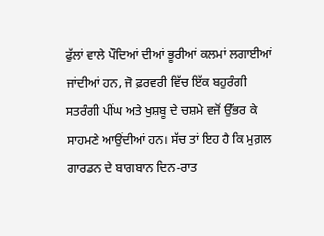ਫੁੱਲਾਂ ਵਾਲੇ ਪੌਦਿਆਂ ਦੀਆਂ ਭੂਰੀਆਂ ਕਲਮਾਂ ਲਗਾਈਆਂ ਜਾਂਦੀਆਂ ਹਨ, ਜੋ ਫ਼ਰਵਰੀ ਵਿੱਚ ਇੱਕ ਬਹੁਰੰਗੀ ਸਤਰੰਗੀ ਪੀਂਘ ਅਤੇ ਖੁਸ਼ਬੂ ਦੇ ਚਸ਼ਮੇ ਵਜੋਂ ਉੱਭਰ ਕੇ ਸਾਹਮਣੇ ਆਉਂਦੀਆਂ ਹਨ। ਸੱਚ ਤਾਂ ਇਹ ਹੈ ਕਿ ਮੁਗ਼ਲ ਗਾਰਡਨ ਦੇ ਬਾਗਬਾਨ ਦਿਨ-ਰਾਤ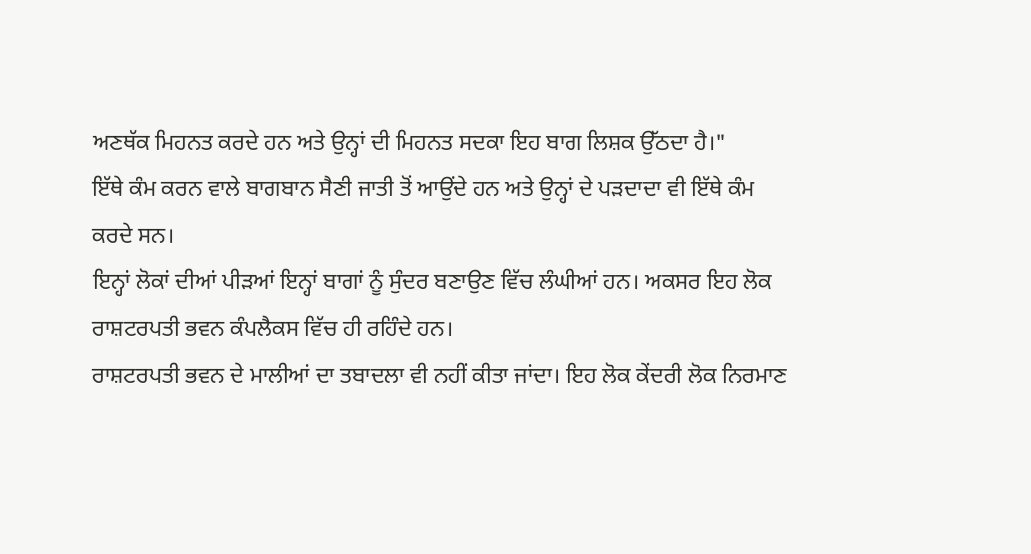ਅਣਥੱਕ ਮਿਹਨਤ ਕਰਦੇ ਹਨ ਅਤੇ ਉਨ੍ਹਾਂ ਦੀ ਮਿਹਨਤ ਸਦਕਾ ਇਹ ਬਾਗ ਲਿਸ਼ਕ ਉੱਠਦਾ ਹੈ।"
ਇੱਥੇ ਕੰਮ ਕਰਨ ਵਾਲੇ ਬਾਗਬਾਨ ਸੈਣੀ ਜਾਤੀ ਤੋਂ ਆਉਂਦੇ ਹਨ ਅਤੇ ਉਨ੍ਹਾਂ ਦੇ ਪੜਦਾਦਾ ਵੀ ਇੱਥੇ ਕੰਮ ਕਰਦੇ ਸਨ।
ਇਨ੍ਹਾਂ ਲੋਕਾਂ ਦੀਆਂ ਪੀੜਆਂ ਇਨ੍ਹਾਂ ਬਾਗਾਂ ਨੂੰ ਸੁੰਦਰ ਬਣਾਉਣ ਵਿੱਚ ਲੰਘੀਆਂ ਹਨ। ਅਕਸਰ ਇਹ ਲੋਕ ਰਾਸ਼ਟਰਪਤੀ ਭਵਨ ਕੰਪਲੈਕਸ ਵਿੱਚ ਹੀ ਰਹਿੰਦੇ ਹਨ।
ਰਾਸ਼ਟਰਪਤੀ ਭਵਨ ਦੇ ਮਾਲੀਆਂ ਦਾ ਤਬਾਦਲਾ ਵੀ ਨਹੀਂ ਕੀਤਾ ਜਾਂਦਾ। ਇਹ ਲੋਕ ਕੇਂਦਰੀ ਲੋਕ ਨਿਰਮਾਣ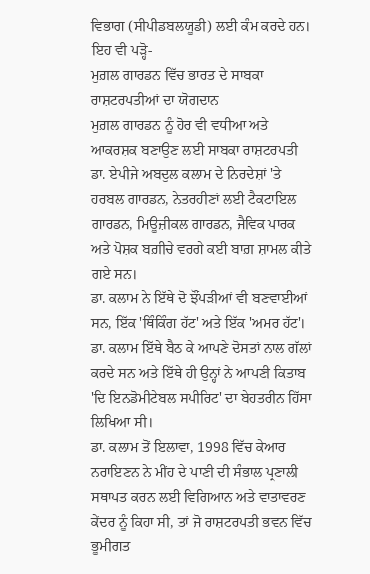ਵਿਭਾਗ (ਸੀਪੀਡਬਲਯੂਡੀ) ਲਈ ਕੰਮ ਕਰਦੇ ਹਨ।
ਇਹ ਵੀ ਪੜ੍ਹੋ-
ਮੁਗ਼ਲ ਗਾਰਡਨ ਵਿੱਚ ਭਾਰਤ ਦੇ ਸਾਬਕਾ ਰਾਸ਼ਟਰਪਤੀਆਂ ਦਾ ਯੋਗਦਾਨ
ਮੁਗ਼ਲ ਗਾਰਡਨ ਨੂੰ ਹੋਰ ਵੀ ਵਧੀਆ ਅਤੇ ਆਕਰਸ਼ਕ ਬਣਾਉਣ ਲਈ ਸਾਬਕਾ ਰਾਸ਼ਟਰਪਤੀ ਡਾ. ਏਪੀਜੇ ਅਬਦੁਲ ਕਲਾਮ ਦੇ ਨਿਰਦੇਸ਼ਾਂ 'ਤੇ ਹਰਬਲ ਗਾਰਡਨ, ਨੇਤਰਹੀਣਾਂ ਲਈ ਟੈਕਟਾਇਲ ਗਾਰਡਨ, ਮਿਊਜ਼ੀਕਲ ਗਾਰਡਨ, ਜੈਵਿਕ ਪਾਰਕ ਅਤੇ ਪੋਸ਼ਕ ਬਗ਼ੀਚੇ ਵਰਗੇ ਕਈ ਬਾਗ਼ ਸ਼ਾਮਲ ਕੀਤੇ ਗਏ ਸਨ।
ਡਾ. ਕਲਾਮ ਨੇ ਇੱਥੇ ਦੋ ਝੌਂਪੜੀਆਂ ਵੀ ਬਣਵਾਈਆਂ ਸਨ, ਇੱਕ 'ਥਿੰਕਿੰਗ ਹੱਟ' ਅਤੇ ਇੱਕ 'ਅਮਰ ਹੱਟ'।
ਡਾ. ਕਲਾਮ ਇੱਥੇ ਬੈਠ ਕੇ ਆਪਣੇ ਦੋਸਤਾਂ ਨਾਲ ਗੱਲਾਂ ਕਰਦੇ ਸਨ ਅਤੇ ਇੱਥੇ ਹੀ ਉਨ੍ਹਾਂ ਨੇ ਆਪਣੀ ਕਿਤਾਬ 'ਦਿ ਇਨਡੋਮੀਟੇਬਲ ਸਪੀਰਿਟ' ਦਾ ਬੇਹਤਰੀਨ ਹਿੱਸਾ ਲਿਖਿਆ ਸੀ।
ਡਾ. ਕਲਾਮ ਤੋਂ ਇਲਾਵਾ, 1998 ਵਿੱਚ ਕੇਆਰ ਨਰਾਇਣਨ ਨੇ ਮੀਂਹ ਦੇ ਪਾਣੀ ਦੀ ਸੰਭਾਲ ਪ੍ਰਣਾਲੀ ਸਥਾਪਤ ਕਰਨ ਲਈ ਵਿਗਿਆਨ ਅਤੇ ਵਾਤਾਵਰਣ ਕੇਂਦਰ ਨੂੰ ਕਿਹਾ ਸੀ, ਤਾਂ ਜੋ ਰਾਸ਼ਟਰਪਤੀ ਭਵਨ ਵਿੱਚ ਭੂਮੀਗਤ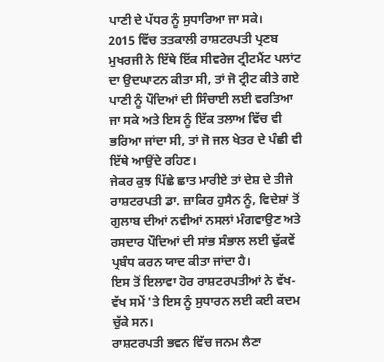ਪਾਣੀ ਦੇ ਪੱਧਰ ਨੂੰ ਸੁਧਾਰਿਆ ਜਾ ਸਕੇ।
2015 ਵਿੱਚ ਤਤਕਾਲੀ ਰਾਸ਼ਟਰਪਤੀ ਪ੍ਰਣਬ ਮੁਖਰਜੀ ਨੇ ਇੱਥੇ ਇੱਕ ਸੀਵਰੇਜ ਟ੍ਰੀਟਮੈਂਟ ਪਲਾਂਟ ਦਾ ਉਦਘਾਟਨ ਕੀਤਾ ਸੀ, ਤਾਂ ਜੋ ਟ੍ਰੀਟ ਕੀਤੇ ਗਏ ਪਾਣੀ ਨੂੰ ਪੌਦਿਆਂ ਦੀ ਸਿੰਚਾਈ ਲਈ ਵਰਤਿਆ ਜਾ ਸਕੇ ਅਤੇ ਇਸ ਨੂੰ ਇੱਕ ਤਲਾਅ ਵਿੱਚ ਵੀ ਭਰਿਆ ਜਾਂਦਾ ਸੀ, ਤਾਂ ਜੋ ਜਲ ਖੇਤਰ ਦੇ ਪੰਛੀ ਵੀ ਇੱਥੇ ਆਉਂਦੇ ਰਹਿਣ।
ਜੇਕਰ ਕੁਝ ਪਿੱਛੇ ਛਾਤ ਮਾਰੀਏ ਤਾਂ ਦੇਸ਼ ਦੇ ਤੀਜੇ ਰਾਸ਼ਟਰਪਤੀ ਡਾ. ਜ਼ਾਕਿਰ ਹੁਸੈਨ ਨੂੰ, ਵਿਦੇਸ਼ਾਂ ਤੋਂ ਗੁਲਾਬ ਦੀਆਂ ਨਵੀਆਂ ਨਸਲਾਂ ਮੰਗਵਾਉਣ ਅਤੇ ਰਸਦਾਰ ਪੌਦਿਆਂ ਦੀ ਸਾਂਭ ਸੰਭਾਲ ਲਈ ਢੁੱਕਵੇਂ ਪ੍ਰਬੰਧ ਕਰਨ ਯਾਦ ਕੀਤਾ ਜਾਂਦਾ ਹੈ।
ਇਸ ਤੋਂ ਇਲਾਵਾ ਹੋਰ ਰਾਸ਼ਟਰਪਤੀਆਂ ਨੇ ਵੱਖ-ਵੱਖ ਸਮੇਂ 'ਤੇ ਇਸ ਨੂੰ ਸੁਧਾਰਨ ਲਈ ਕਈ ਕਦਮ ਚੁੱਕੇ ਸਨ।
ਰਾਸ਼ਟਰਪਤੀ ਭਵਨ ਵਿੱਚ ਜਨਮ ਲੈਣਾ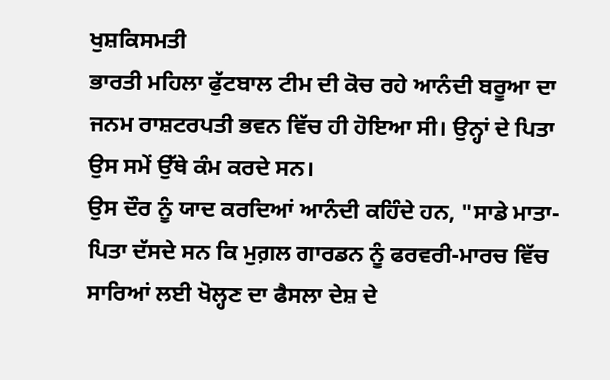ਖੁਸ਼ਕਿਸਮਤੀ
ਭਾਰਤੀ ਮਹਿਲਾ ਫੁੱਟਬਾਲ ਟੀਮ ਦੀ ਕੋਚ ਰਹੇ ਆਨੰਦੀ ਬਰੂਆ ਦਾ ਜਨਮ ਰਾਸ਼ਟਰਪਤੀ ਭਵਨ ਵਿੱਚ ਹੀ ਹੋਇਆ ਸੀ। ਉਨ੍ਹਾਂ ਦੇ ਪਿਤਾ ਉਸ ਸਮੇਂ ਉੱਥੇ ਕੰਮ ਕਰਦੇ ਸਨ।
ਉਸ ਦੌਰ ਨੂੰ ਯਾਦ ਕਰਦਿਆਂ ਆਨੰਦੀ ਕਹਿੰਦੇ ਹਨ, "ਸਾਡੇ ਮਾਤਾ-ਪਿਤਾ ਦੱਸਦੇ ਸਨ ਕਿ ਮੁਗ਼ਲ ਗਾਰਡਨ ਨੂੰ ਫਰਵਰੀ-ਮਾਰਚ ਵਿੱਚ ਸਾਰਿਆਂ ਲਈ ਖੋਲ੍ਹਣ ਦਾ ਫੈਸਲਾ ਦੇਸ਼ ਦੇ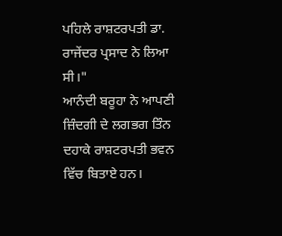ਪਹਿਲੇ ਰਾਸ਼ਟਰਪਤੀ ਡਾ. ਰਾਜੇਂਦਰ ਪ੍ਰਸਾਦ ਨੇ ਲਿਆ ਸੀ।"
ਆਨੰਦੀ ਬਰੂਹਾ ਨੇ ਆਪਣੀ ਜ਼ਿੰਦਗੀ ਦੇ ਲਗਭਗ ਤਿੰਨ ਦਹਾਕੇ ਰਾਸ਼ਟਰਪਤੀ ਭਵਨ ਵਿੱਚ ਬਿਤਾਏ ਹਨ।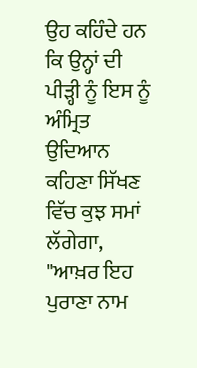ਉਹ ਕਹਿੰਦੇ ਹਨ ਕਿ ਉਨ੍ਹਾਂ ਦੀ ਪੀੜ੍ਹੀ ਨੂੰ ਇਸ ਨੂੰ ਅੰਮ੍ਰਿਤ ਉਦਿਆਨ ਕਹਿਣਾ ਸਿੱਖਣ ਵਿੱਚ ਕੁਝ ਸਮਾਂ ਲੱਗੇਗਾ, "ਆਖ਼ਰ ਇਹ ਪੁਰਾਣਾ ਨਾਮ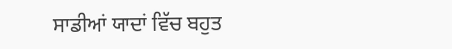ਸਾਡੀਆਂ ਯਾਦਾਂ ਵਿੱਚ ਬਹੁਤ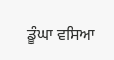ਡੂੰਘਾ ਵਸਿਆ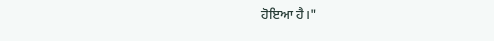ਹੋਇਆ ਹੈ।"